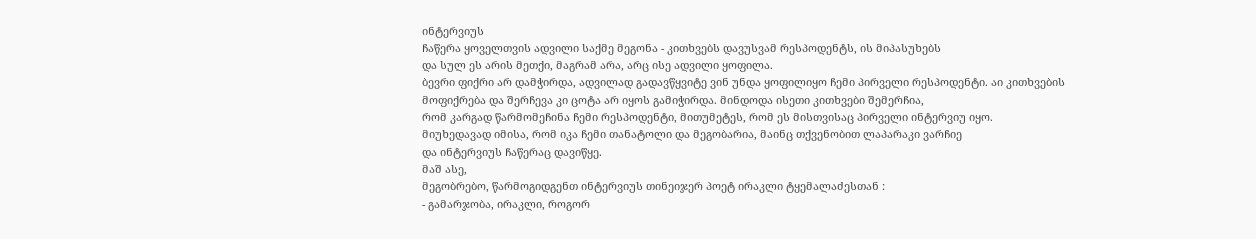ინტერვიუს
ჩაწერა ყოველთვის ადვილი საქმე მეგონა - კითხვებს დავუსვამ რესპოდენტს, ის მიპასუხებს
და სულ ეს არის მეთქი, მაგრამ არა, არც ისე ადვილი ყოფილა.
ბევრი ფიქრი არ დამჭირდა, ადვილად გადავწყვიტე ვინ უნდა ყოფილიყო ჩემი პირველი რესპოდენტი. აი კითხვების
მოფიქრება და შერჩევა კი ცოტა არ იყოს გამიჭირდა. მინდოდა ისეთი კითხვები შემერჩია,
რომ კარგად წარმომეჩინა ჩემი რესპოდენტი, მითუმეტეს, რომ ეს მისთვისაც პირველი ინტერვიუ იყო.
მიუხედავად იმისა, რომ იკა ჩემი თანატოლი და მეგობარია, მაინც თქვენობით ლაპარაკი ვარჩიე
და ინტერვიუს ჩაწერაც დავიწყე.
მაშ ასე,
მეგობრებო, წარმოგიდგენთ ინტერვიუს თინეიჯერ პოეტ ირაკლი ტყემალაძესთან :
- გამარჯობა, ირაკლი, როგორ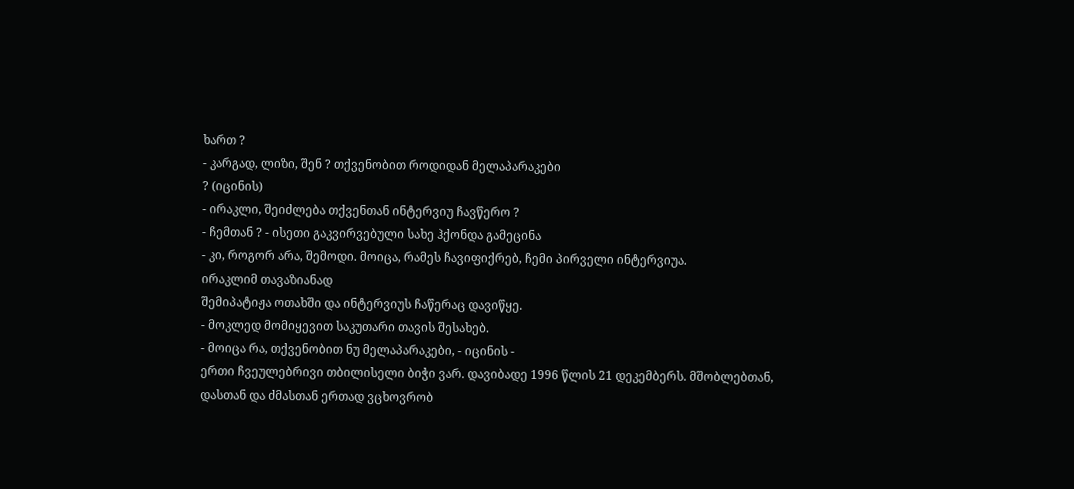ხართ ?
- კარგად, ლიზი, შენ ? თქვენობით როდიდან მელაპარაკები
? (იცინის)
- ირაკლი, შეიძლება თქვენთან ინტერვიუ ჩავწერო ?
- ჩემთან ? - ისეთი გაკვირვებული სახე ჰქონდა გამეცინა
- კი, როგორ არა, შემოდი. მოიცა, რამეს ჩავიფიქრებ, ჩემი პირველი ინტერვიუა.
ირაკლიმ თავაზიანად
შემიპატიჟა ოთახში და ინტერვიუს ჩაწერაც დავიწყე.
- მოკლედ მომიყევით საკუთარი თავის შესახებ.
- მოიცა რა, თქვენობით ნუ მელაპარაკები, - იცინის -
ერთი ჩვეულებრივი თბილისელი ბიჭი ვარ. დავიბადე 1996 წლის 21 დეკემბერს. მშობლებთან,
დასთან და ძმასთან ერთად ვცხოვრობ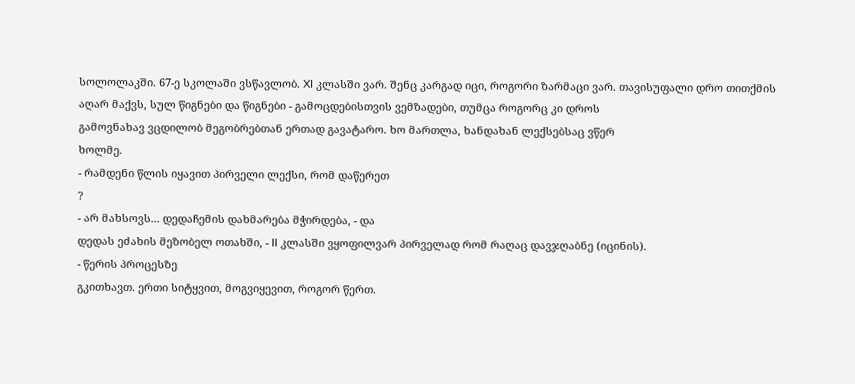სოლოლაკში. 67-ე სკოლაში ვსწავლობ. XI კლასში ვარ. შენც კარგად იცი, როგორი ზარმაცი ვარ. თავისუფალი დრო თითქმის
აღარ მაქვს, სულ წიგნები და წიგნები - გამოცდებისთვის ვემზადები, თუმცა როგორც კი დროს
გამოვნახავ ვცდილობ მეგობრებთან ერთად გავატარო. ხო მართლა, ხანდახან ლექსებსაც ვწერ
ხოლმე.
- რამდენი წლის იყავით პირველი ლექსი, რომ დაწერეთ
?
- არ მახსოვს... დედაჩემის დახმარება მჭირდება, - და
დედას ეძახის მეზობელ ოთახში, - II კლასში ვყოფილვარ პირველად რომ რაღაც დავჯღაბნე (იცინის).
- წერის პროცესზე
გკითხავთ. ერთი სიტყვით, მოგვიყევით, როგორ წერთ.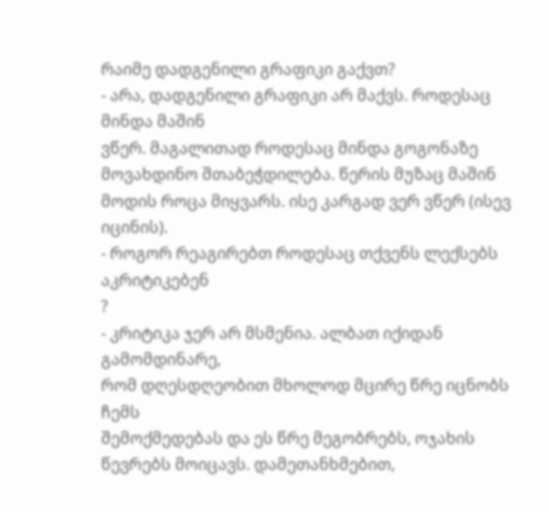რაიმე დადგენილი გრაფიკი გაქვთ?
- არა, დადგენილი გრაფიკი არ მაქვს. როდესაც მინდა მაშინ
ვწერ. მაგალითად როდესაც მინდა გოგონაზე მოვახდინო შთაბეჭდილება. წერის მუზაც მაშინ
მოდის როცა მიყვარს. ისე კარგად ვერ ვწერ (ისევ იცინის).
- როგორ რეაგირებთ როდესაც თქვენს ლექსებს აკრიტიკებენ
?
- კრიტიკა ჯერ არ მსმენია. ალბათ იქიდან გამომდინარე,
რომ დღესდღეობით მხოლოდ მცირე წრე იცნობს ჩემს
შემოქმედებას და ეს წრე მეგობრებს, ოჯახის წევრებს მოიცავს. დამეთანხმებით,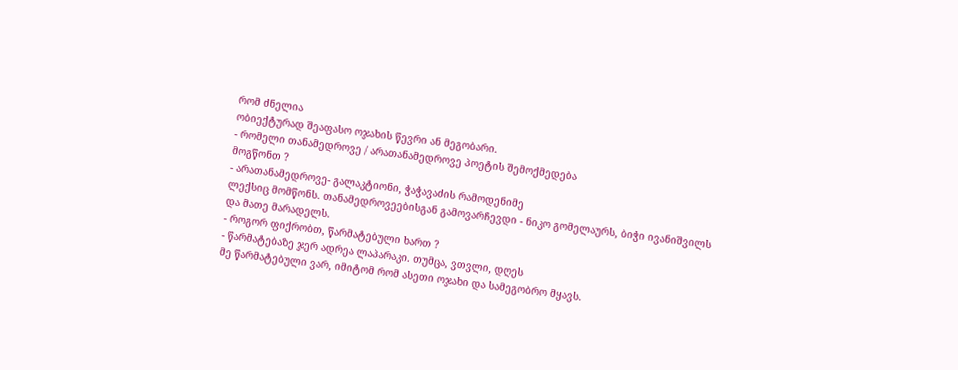რომ ძნელია
ობიექტურად შეაფასო ოჯახის წევრი ან მეგობარი.
- რომელი თანამედროვე / არათანამედროვე პოეტის შემოქმედება
მოგწონთ ?
- არათანამედროვე- გალაკტიონი, ჭაჭავაძის რამოდენიმე
ლექსიც მომწონს. თანამედროვეებისგან გამოვარჩევდი - ნიკო გომელაურს, ბიჭი ივანიშვილს
და მათე მარადელს.
- როგორ ფიქრობთ, წარმატებული ხართ ?
- წარმატებაზე ჯერ ადრეა ლაპარაკი. თუმცა, ვთვლი, დღეს
მე წარმატებული ვარ, იმიტომ რომ ასეთი ოჯახი და სამეგობრო მყავს.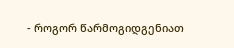- როგორ წარმოგიდგენიათ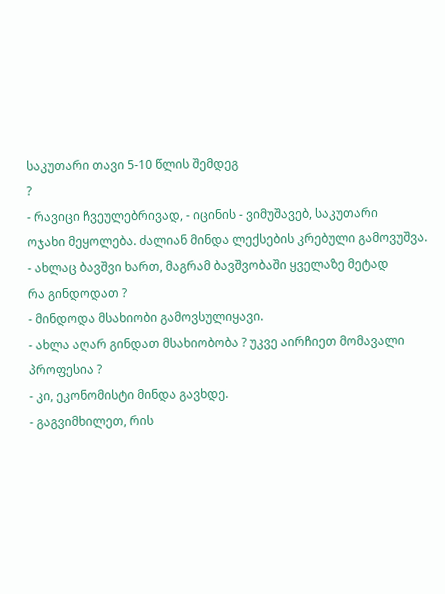საკუთარი თავი 5-10 წლის შემდეგ
?
- რავიცი ჩვეულებრივად, - იცინის - ვიმუშავებ, საკუთარი
ოჯახი მეყოლება. ძალიან მინდა ლექსების კრებული გამოვუშვა.
- ახლაც ბავშვი ხართ, მაგრამ ბავშვობაში ყველაზე მეტად
რა გინდოდათ ?
- მინდოდა მსახიობი გამოვსულიყავი.
- ახლა აღარ გინდათ მსახიობობა ? უკვე აირჩიეთ მომავალი
პროფესია ?
- კი, ეკონომისტი მინდა გავხდე.
- გაგვიმხილეთ, რის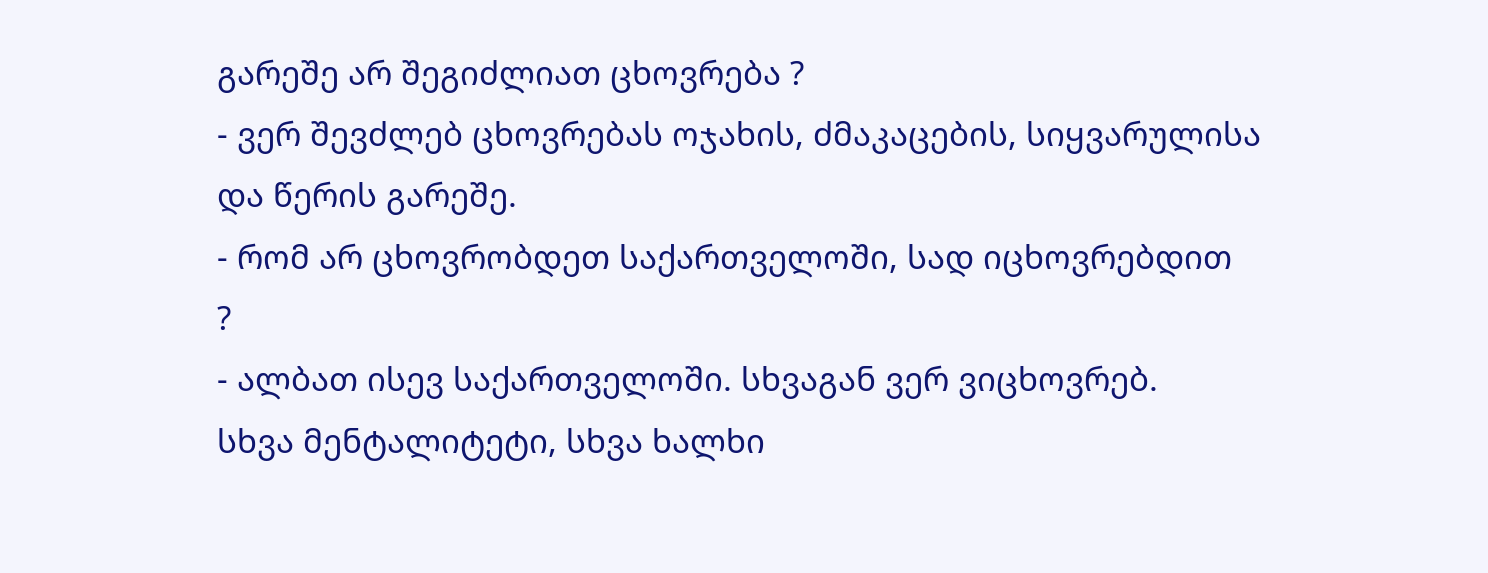გარეშე არ შეგიძლიათ ცხოვრება ?
- ვერ შევძლებ ცხოვრებას ოჯახის, ძმაკაცების, სიყვარულისა
და წერის გარეშე.
- რომ არ ცხოვრობდეთ საქართველოში, სად იცხოვრებდით
?
- ალბათ ისევ საქართველოში. სხვაგან ვერ ვიცხოვრებ.
სხვა მენტალიტეტი, სხვა ხალხი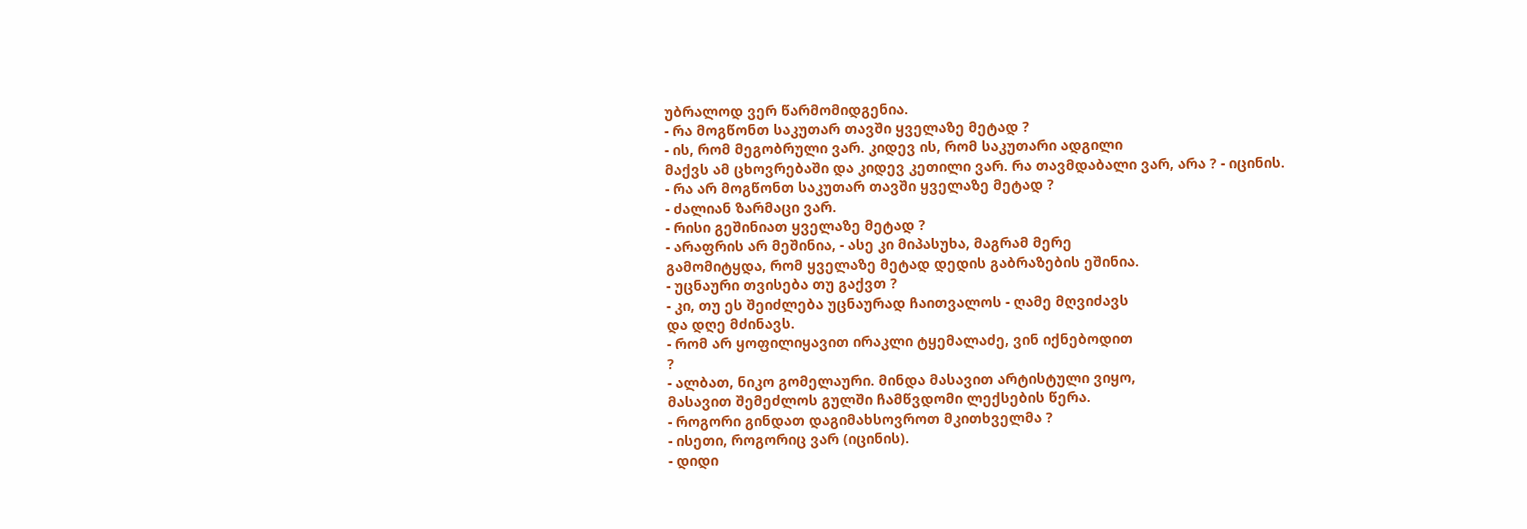უბრალოდ ვერ წარმომიდგენია.
- რა მოგწონთ საკუთარ თავში ყველაზე მეტად ?
- ის, რომ მეგობრული ვარ. კიდევ ის, რომ საკუთარი ადგილი
მაქვს ამ ცხოვრებაში და კიდევ კეთილი ვარ. რა თავმდაბალი ვარ, არა ? - იცინის.
- რა არ მოგწონთ საკუთარ თავში ყველაზე მეტად ?
- ძალიან ზარმაცი ვარ.
- რისი გეშინიათ ყველაზე მეტად ?
- არაფრის არ მეშინია, - ასე კი მიპასუხა, მაგრამ მერე
გამომიტყდა, რომ ყველაზე მეტად დედის გაბრაზების ეშინია.
- უცნაური თვისება თუ გაქვთ ?
- კი, თუ ეს შეიძლება უცნაურად ჩაითვალოს - ღამე მღვიძავს
და დღე მძინავს.
- რომ არ ყოფილიყავით ირაკლი ტყემალაძე, ვინ იქნებოდით
?
- ალბათ, ნიკო გომელაური. მინდა მასავით არტისტული ვიყო,
მასავით შემეძლოს გულში ჩამწვდომი ლექსების წერა.
- როგორი გინდათ დაგიმახსოვროთ მკითხველმა ?
- ისეთი, როგორიც ვარ (იცინის).
- დიდი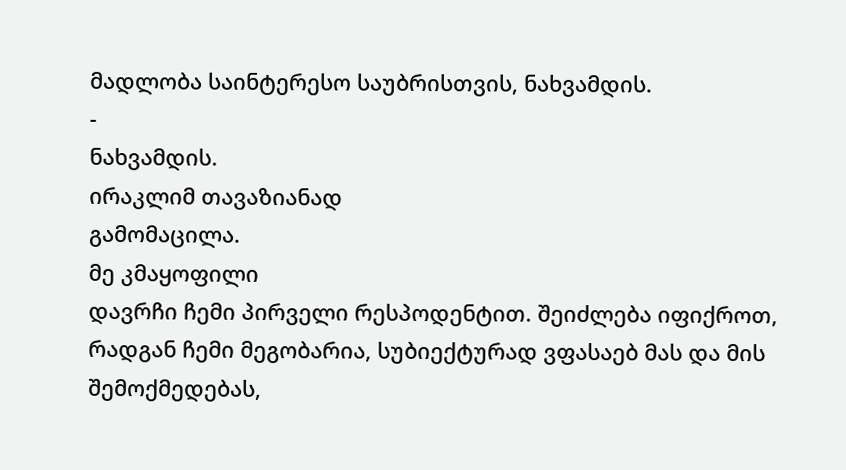მადლობა საინტერესო საუბრისთვის, ნახვამდის.
-
ნახვამდის.
ირაკლიმ თავაზიანად
გამომაცილა.
მე კმაყოფილი
დავრჩი ჩემი პირველი რესპოდენტით. შეიძლება იფიქროთ, რადგან ჩემი მეგობარია, სუბიექტურად ვფასაებ მას და მის
შემოქმედებას,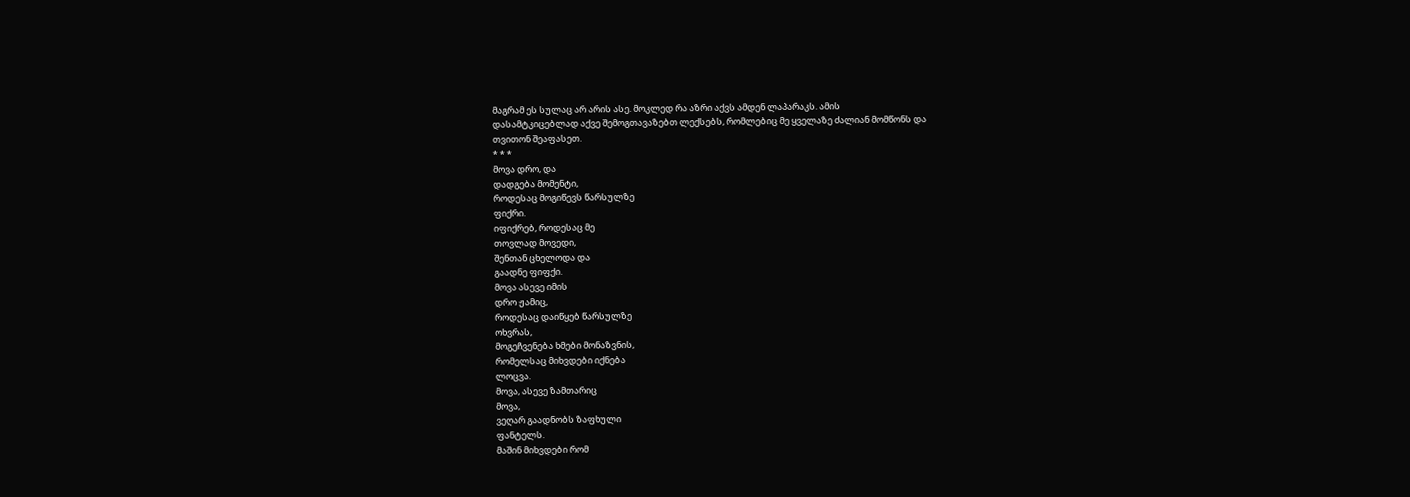მაგრამ ეს სულაც არ არის ასე. მოკლედ რა აზრი აქვს ამდენ ლაპარაკს. ამის
დასამტკიცებლად აქვე შემოგთავაზებთ ლექსებს, რომლებიც მე ყველაზე ძალიან მომწონს და
თვითონ შეაფასეთ.
* * *
მოვა დრო, და
დადგება მომენტი,
როდესაც მოგიწევს წარსულზე
ფიქრი.
იფიქრებ, როდესაც მე
თოვლად მოვედი,
შენთან ცხელოდა და
გაადნე ფიფქი.
მოვა ასევე იმის
დრო ჟამიც,
როდესაც დაიწყებ წარსულზე
ოხვრას,
მოგეჩვენება ხმები მონაზვნის,
რომელსაც მიხვდები იქნება
ლოცვა.
მოვა, ასევე ზამთარიც
მოვა,
ვეღარ გაადნობს ზაფხული
ფანტელს.
მაშინ მიხვდები რომ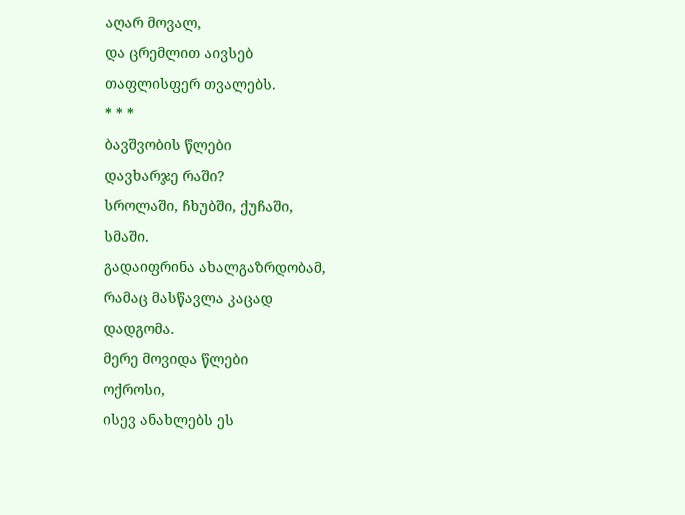აღარ მოვალ,
და ცრემლით აივსებ
თაფლისფერ თვალებს.
* * *
ბავშვობის წლები
დავხარჯე რაში?
სროლაში, ჩხუბში, ქუჩაში,
სმაში.
გადაიფრინა ახალგაზრდობამ,
რამაც მასწავლა კაცად
დადგომა.
მერე მოვიდა წლები
ოქროსი,
ისევ ანახლებს ეს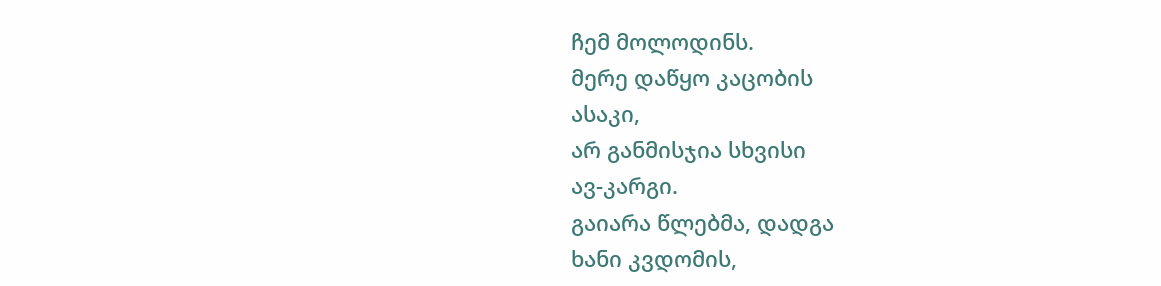ჩემ მოლოდინს.
მერე დაწყო კაცობის
ასაკი,
არ განმისჯია სხვისი
ავ-კარგი.
გაიარა წლებმა, დადგა
ხანი კვდომის,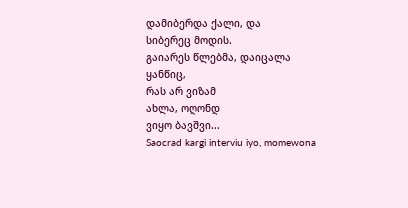დამიბერდა ქალი, და
სიბერეც მოდის.
გაიარეს წლებმა, დაიცალა
ყანწიც,
რას არ ვიზამ
ახლა, ოღონდ
ვიყო ბავშვი...
Saocrad kargi interviu iyo, momewona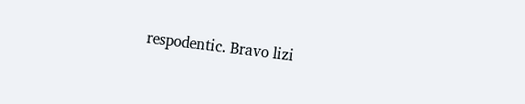respodentic. Bravo lizi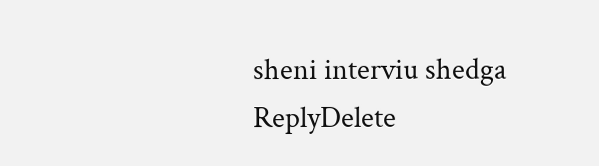sheni interviu shedga
ReplyDelete